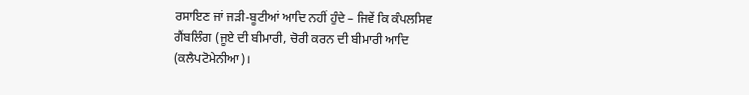ਰਸਾਇਣ ਜਾਂ ਜੜੀ-ਬੂਟੀਆਂ ਆਦਿ ਨਹੀਂ ਹੁੰਦੇ – ਜਿਵੇਂ ਕਿ ਕੰਪਲਸਿਵ
ਗੈਂਬਲਿੰਗ (ਜੂਏ ਦੀ ਬੀਮਾਰੀ, ਚੋਰੀ ਕਰਨ ਦੀ ਬੀਮਾਰੀ ਆਦਿ
(ਕਲੈਪਟੋਮੇਨੀਆ)।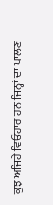ਕੁਝ ਅਜਿਹੇ ਵਿਓਹਾਰ ਹਨ ਜਿਨ੍ਹਾਂ ਦਾ ਪਾਲਣ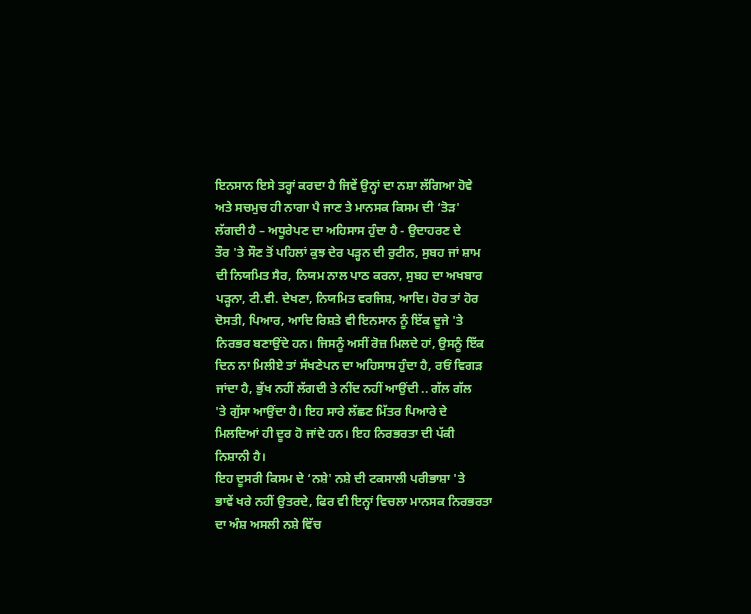ਇਨਸਾਨ ਇਸੇ ਤਰ੍ਹਾਂ ਕਰਦਾ ਹੈ ਜਿਵੇਂ ਉਨ੍ਹਾਂ ਦਾ ਨਸ਼ਾ ਲੱਗਿਆ ਹੋਵੇ
ਅਤੇ ਸਚਮੁਚ ਹੀ ਨਾਗਾ ਪੈ ਜਾਣ ਤੇ ਮਾਨਸਕ ਕਿਸਮ ਦੀ ‘ਤੋੜ'
ਲੱਗਦੀ ਹੈ – ਅਧੂਰੇਪਣ ਦਾ ਅਹਿਸਾਸ ਹੁੰਦਾ ਹੈ - ਉਦਾਹਰਣ ਦੇ
ਤੌਰ 'ਤੇ ਸੌਣ ਤੋਂ ਪਹਿਲਾਂ ਕੁਝ ਦੇਰ ਪੜ੍ਹਨ ਦੀ ਰੁਟੀਨ, ਸੁਬਹ ਜਾਂ ਸ਼ਾਮ
ਦੀ ਨਿਯਮਿਤ ਸੈਰ, ਨਿਯਮ ਨਾਲ ਪਾਠ ਕਰਨਾ, ਸੁਬਹ ਦਾ ਅਖਬਾਰ
ਪੜ੍ਹਨਾ, ਟੀ.ਵੀ. ਦੇਖਣਾ, ਨਿਯਮਿਤ ਵਰਜਿਸ਼, ਆਦਿ। ਹੋਰ ਤਾਂ ਹੋਰ
ਦੋਸਤੀ, ਪਿਆਰ, ਆਦਿ ਰਿਸ਼ਤੇ ਵੀ ਇਨਸਾਨ ਨੂੰ ਇੱਕ ਦੂਜੇ 'ਤੇ
ਨਿਰਭਰ ਬਣਾਉਂਦੇ ਹਨ। ਜਿਸਨੂੰ ਅਸੀਂ ਰੋਜ਼ ਮਿਲਦੇ ਹਾਂ, ਉਸਨੂੰ ਇੱਕ
ਦਿਨ ਨਾ ਮਿਲੀਏ ਤਾਂ ਸੱਖਣੇਪਨ ਦਾ ਅਹਿਸਾਸ ਹੁੰਦਾ ਹੈ, ਰਓਂ ਵਿਗੜ
ਜਾਂਦਾ ਹੈ, ਭੁੱਖ ਨਹੀਂ ਲੱਗਦੀ ਤੇ ਨੀਂਦ ਨਹੀਂ ਆਉਂਦੀ .. ਗੱਲ ਗੱਲ
'ਤੇ ਗੁੱਸਾ ਆਉਂਦਾ ਹੈ। ਇਹ ਸਾਰੇ ਲੱਛਣ ਮਿੱਤਰ ਪਿਆਰੇ ਦੇ
ਮਿਲਦਿਆਂ ਹੀ ਦੂਰ ਹੋ ਜਾਂਦੇ ਹਨ। ਇਹ ਨਿਰਭਰਤਾ ਦੀ ਪੱਕੀ
ਨਿਸ਼ਾਨੀ ਹੈ।
ਇਹ ਦੂਸਰੀ ਕਿਸਮ ਦੇ ‘ਨਸ਼ੇ' ਨਸ਼ੇ ਦੀ ਟਕਸਾਲੀ ਪਰੀਭਾਸ਼ਾ 'ਤੇ
ਭਾਵੇਂ ਖਰੇ ਨਹੀਂ ਉਤਰਦੇ, ਫਿਰ ਵੀ ਇਨ੍ਹਾਂ ਵਿਚਲਾ ਮਾਨਸਕ ਨਿਰਭਰਤਾ
ਦਾ ਅੰਸ਼ ਅਸਲੀ ਨਸ਼ੇ ਵਿੱਚ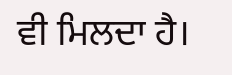ਵੀ ਮਿਲਦਾ ਹੈ।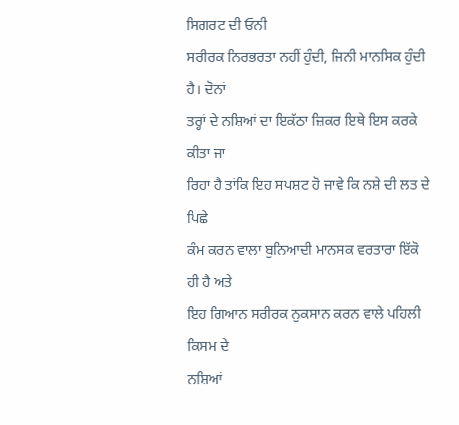ਸਿਗਰਟ ਦੀ ਓਨੀ
ਸਰੀਰਕ ਨਿਰਭਰਤਾ ਨਹੀਂ ਹੁੰਦੀ, ਜਿਨੀ ਮਾਨਸਿਕ ਹੁੰਦੀ ਹੈ। ਦੋਨਾਂ
ਤਰ੍ਹਾਂ ਦੇ ਨਸ਼ਿਆਂ ਦਾ ਇਕੱਠਾ ਜ਼ਿਕਰ ਇਥੇ ਇਸ ਕਰਕੇ ਕੀਤਾ ਜਾ
ਰਿਹਾ ਹੈ ਤਾਂਕਿ ਇਹ ਸਪਸ਼ਟ ਹੋ ਜਾਵੇ ਕਿ ਨਸ਼ੇ ਦੀ ਲਤ ਦੇ ਪਿਛੇ
ਕੰਮ ਕਰਨ ਵਾਲਾ ਬੁਨਿਆਦੀ ਮਾਨਸਕ ਵਰਤਾਰਾ ਇੱਕੋ ਹੀ ਹੈ ਅਤੇ
ਇਹ ਗਿਆਨ ਸਰੀਰਕ ਨੁਕਸਾਨ ਕਰਨ ਵਾਲੇ ਪਹਿਲੀ ਕਿਸਮ ਦੇ
ਨਸ਼ਿਆਂ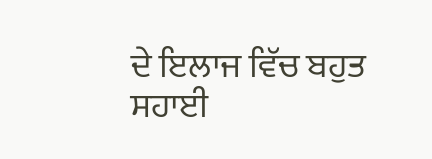ਦੇ ਇਲਾਜ ਵਿੱਚ ਬਹੁਤ ਸਹਾਈ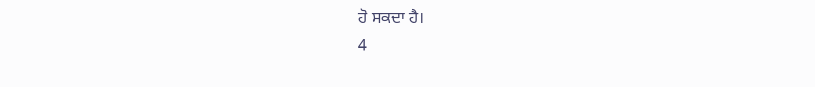ਹੋ ਸਕਦਾ ਹੈ।
4